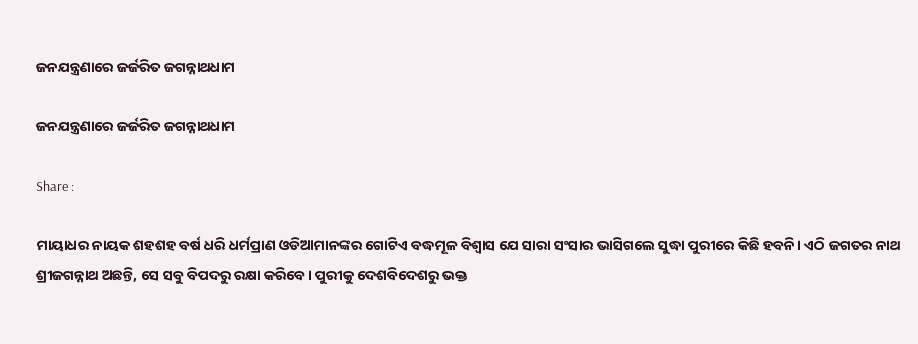ଜନଯନ୍ତ୍ରଣାରେ ଜର୍ଜରିତ ଜଗନ୍ନାଥଧାମ

ଜନଯନ୍ତ୍ରଣାରେ ଜର୍ଜରିତ ଜଗନ୍ନାଥଧାମ

Share :

ମାୟାଧର ନାୟକ ଶହଶହ ବର୍ଷ ଧରି ଧର୍ମପ୍ରାଣ ଓଡିଆମାନଙ୍କର ଗୋଟିଏ ବଦ୍ଧମୂଳ ବିଶ୍ୱାସ ଯେ ସାରା ସଂସାର ଭାସିଗଲେ ସୁଦ୍ଧା ପୁରୀରେ କିଛି ହବନି। ଏଠି ଜଗତର ନାଥ ଶ୍ରୀଜଗନ୍ନାଥ ଅଛନ୍ତି, ସେ ସବୁ ବିପଦରୁ ରକ୍ଷା କରିବେ। ପୁରୀକୁ ଦେଶବିଦେଶରୁ ଭକ୍ତ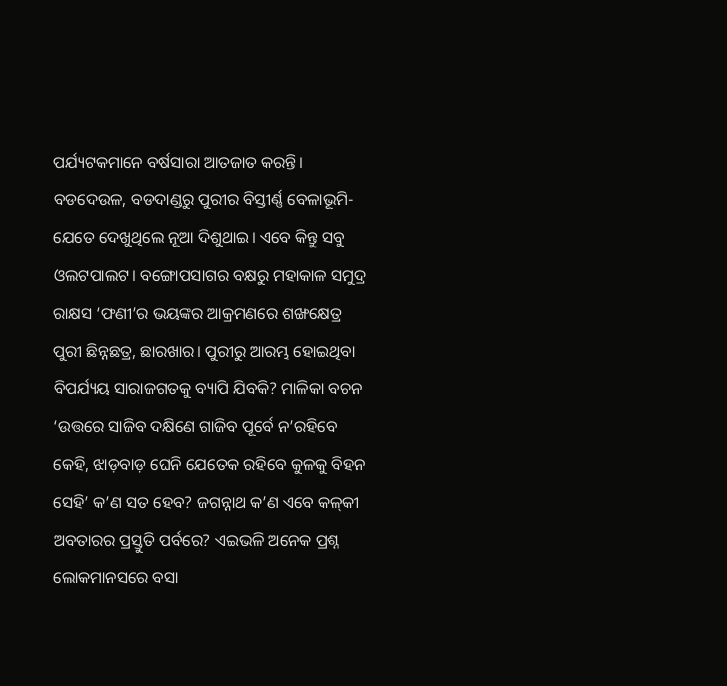ପର୍ଯ୍ୟଟକମାନେ ବର୍ଷସାରା ଆତଜାତ କରନ୍ତି। ବଡଦେଉଳ, ବଡଦାଣ୍ଡରୁ ପୁରୀର ବିସ୍ତୀର୍ଣ୍ଣ ବେଳାଭୂମି- ଯେତେ ଦେଖୁଥିଲେ ନୂଆ ଦିଶୁଥାଇ। ଏବେ କିନ୍ତୁ ସବୁ ଓଲଟପାଲଟ। ବଙ୍ଗୋପସାଗର ବକ୍ଷରୁ ମହାକାଳ ସମୁଦ୍ର ରାକ୍ଷସ ‘ଫଣୀ’ର ଭୟଙ୍କର ଆକ୍ରମଣରେ ଶଙ୍ଖକ୍ଷେତ୍ର ପୁରୀ ଛିନ୍ନଛତ୍ର, ଛାରଖାର। ପୁରୀରୁ ଆରମ୍ଭ ହୋଇଥିବା ବିପର୍ଯ୍ୟୟ ସାରାଜଗତକୁ ବ୍ୟାପି ଯିବକି? ମାଳିକା ବଚନ ‘ଉତ୍ତରେ ସାଜିବ ଦକ୍ଷିଣେ ଗାଜିବ ପୂର୍ବେ ନ’ରହିବେ କେହି, ଝାଡ଼ବାଡ଼ ଘେନି ଯେତେକ ରହିବେ କୁଳକୁ ବିହନ ସେହି’ କ’ଣ ସତ ହେବ? ଜଗନ୍ନାଥ କ’ଣ ଏବେ କଳ୍‌କୀ ଅବତାରର ପ୍ରସ୍ତୁତି ପର୍ବରେ? ଏଇଭଳି ଅନେକ ପ୍ରଶ୍ନ ଲୋକମାନସରେ ବସା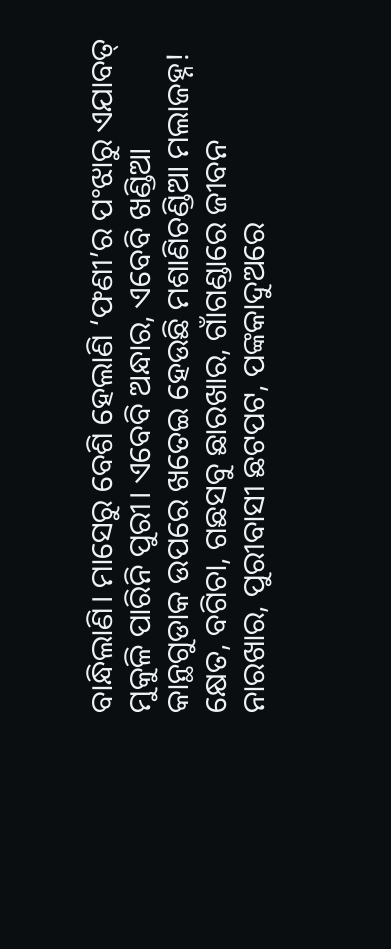ବାନ୍ଧିଲାଣି। ମାସେରୁ ବେଶି ହେଲାଣି ‘ଫଣୀ’ର ପଂଝାରୁ ଏଯାବତ୍ ମୁକୁଳି ପାରିନି ପୁରୀ। ଏବେବି ଅନ୍ଧାର, ଏବେବି ଖଣ୍ଡିଆ କାନ୍ଥଗୁଡାକ ଉପରେ ଖତେଇ ହେଉଛି ମଶାଣିଚଣ୍ଡିଆ ମଲାଜହ୍ନ! କ୍ଷେତ, ବଗିଚା, ଗଛସବୁ ଛାରଖାର, ଗାଁଗଣ୍ଡାରେ ଜୀବନ ନାରଖାର, ପୁରୀବାସୀ ଛଟପଟ, ପଙ୍କକାଦୁଅରେ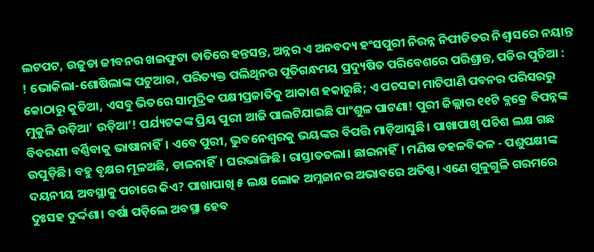ଲଟପଟ, ଉଜୁଡା ଜୀବନର ଖଇଫୁଟା ତାତିରେ ହନ୍ତସନ୍ତ, ଅନ୍ନର ଏ ଅନବଦ୍ୟ ହଂସପୁରୀ ନିରନ୍ନ ନିପୀଡିତର ନିଶ୍ୱାସରେ ନୟାନ୍ତ ! ଭୋକିଲା-ଶୋଷିଲାଙ୍କ ପଟୁଆର, ପରିତ୍ୟକ୍ତ ପଲିଥିନର ପୂତିଗନ୍ଧମୟ ପ୍ରଦ୍ୟୁଷିତ ପରିବେଶରେ ପରିଶ୍ରାନ୍ତ, ପଡିର ପୁଡିଆ : କୋଠାରୁ କୁଡିଆ, ଏସବୁ ଭିତରେ ସାମୁଦ୍ରିକ ପକ୍ଷୀପ୍ରଜାତିକୁ ଆକାଶ ହକାରୁଛି; ଏ ପଚସଢା ମାଟିପାଣି ପବନର ପରିସରରୁ ମୁକୁଳି ଉଡ଼ିଆ’ ଉଡ଼ିଆ’! ପର୍ଯ୍ୟଟକଙ୍କ ପ୍ରିୟ ପୁରୀ ଆଜି ପାଲଟିଯାଇଛି ପାଂଶୁଳ ପାଟଣା! ପୁରୀ ଜିଲ୍ଲାର ୧୧ଟି ବ୍ଲକ୍ରେ ବିପନ୍ନଙ୍କ ବିବରଣୀ ବର୍ଣ୍ଣିବାକୁ ଭାଷାନାହିଁ। ଏବେ ପୁରୀ, ଭୁବନେଶ୍ୱରକୁ ଭୟଙ୍କର ବିପତ୍ତି ମାଡ଼ିଆସୁଛି। ପାଖାପାଖି ପଚିଶ ଲକ୍ଷ ଗଛ ଉପୁଡ଼ିଛି। ବହୁ ବୃକ୍ଷର ମୂଳଅଛି, ଡାଳନାହିଁ। ଘରଭାଙ୍ଗିଛି। ରାସ୍ତାତତଲା। ଛାଇନାହିଁ। ମଣିଷ ଡହଳବିକଳ - ପଶୁପକ୍ଷୀଙ୍କ ଦୟନୀୟ ଅବସ୍ଥାକୁ ପଚାରେ କିଏ? ପାଖାପାଖି ୫ ଲକ୍ଷ ଲୋକ ଅମ୍ଳଜାନର ଅଭାବରେ ଅତିଷ୍ଠ। ଏଣେ ଗୁଳୁଗୁଳି ଗରମରେ ଦୁଃସହ ଦୁର୍ଦ୍ଦଶା। ବର୍ଷା ପଡ଼ିଲେ ଅବସ୍ଥା ହେବ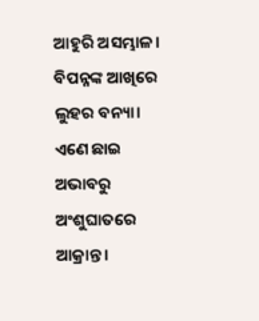ଆହୁରି ଅସମ୍ଭାଳ। ବିପନ୍ନଙ୍କ ଆଖିରେ ଲୁହର ବନ୍ୟା। ଏଣେ ଛାଇ ଅଭାବରୁ ଅଂଶୁଘାତରେ ଆକ୍ରାନ୍ତ।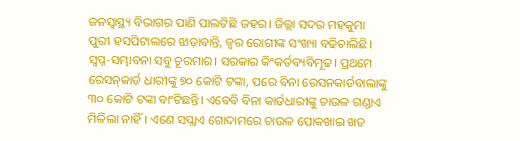ଜନସ୍ୱାସ୍ଥ୍ୟ ବିଭାଗର ପାଣି ପାଲଟିଛି ଜହର। ଜିଲ୍ଲା ସଦର ମହକୁମା ପୁରୀ ହସପିଟାଲରେ ଝାଡ଼ାବାନ୍ତି, ଜ୍ୱର ରୋଗୀଙ୍କ ସଂଖ୍ୟା ବଢିଚାଲିଛି। ସ୍ୱପ୍ନ-ସମ୍ଭାବନା ସବୁ ଚୂରମାର। ସରକାର କିଂକର୍ତବ୍ୟବିମୂଢ। ପ୍ରଥମେ ରେସନ୍‌କାର୍ଡ ଧାରୀଙ୍କୁ ୭୦ କୋଟି ଟଙ୍କା, ପରେ ବିନା ରେସନକାର୍ଡବାଲାଙ୍କୁ ୩୦ କୋଟି ଟଙ୍କା ବାଂଟିଛନ୍ତି। ଏବେବି ବିନା କାର୍ଡଧାରୀଙ୍କୁ ଚାଉଳ ଗଣ୍ଡାଏ ମିଳିଲା ନାହିଁ। ଏଣେ ସପ୍ଲାଏ ଗୋଦାମରେ ଚାଉଳ ପୋକଖାଇ ଖତ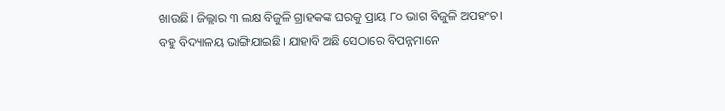ଖାଉଛି। ଜିଲ୍ଲାର ୩ ଲକ୍ଷ ବିଜୁଳି ଗ୍ରାହକଙ୍କ ଘରକୁ ପ୍ରାୟ ୮୦ ଭାଗ ବିଜୁଳି ଅପହଂଚ। ବହୁ ବିଦ୍ୟାଳୟ ଭାଙ୍ଗିଯାଇଛି। ଯାହାବି ଅଛି ସେଠାରେ ବିପନ୍ନମାନେ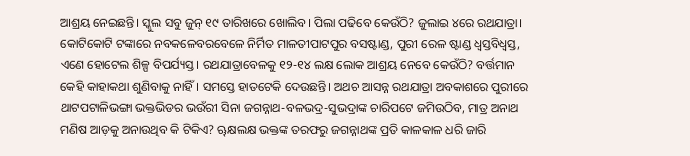ଆଶ୍ରୟ ନେଇଛନ୍ତି। ସ୍କୁଲ ସବୁ ଜୁନ୍ ୧୯ ତାରିଖରେ ଖୋଲିବ। ପିଲା ପଢିବେ କେଉଁଠି? ଜୁଲାଇ ୪ରେ ରଥଯାତ୍ରା। କୋଟିକୋଟି ଟଙ୍କାରେ ନବକଳେବରବେଳେ ନିର୍ମିତ ମାଳତୀପାଟପୁର ବସଷ୍ଟାଣ୍ଡ, ପୁରୀ ରେଳ ଷ୍ଟାଣ୍ଡ ଧ୍ୱସ୍ତବିଧ୍ୱସ୍ତ, ଏଣେ ହୋଟେଲ ଶିଳ୍ପ ବିପର୍ଯ୍ୟସ୍ତ। ରଥଯାତ୍ରାବେଳକୁ ୧୨-୧୪ ଲକ୍ଷ ଲୋକ ଆଶ୍ରୟ ନେବେ କେଉଁଠି? ବର୍ତ୍ତମାନ କେହି କାହାକଥା ଶୁଣିବାକୁ ନାହିଁ। ସମସ୍ତେ ହାତଟେକି ଦେଉଛନ୍ତି। ଅଥଚ ଆସନ୍ନ ରଥଯାତ୍ରା ଅବକାଶରେ ପୁରୀରେ ଥାଟପଟାଳିଭଙ୍ଗା ଭକ୍ତଭିଡର ଭଉଁରୀ ସିନା ଜଗନ୍ନାଥ-ବଳଭଦ୍ର-ସୁଭଦ୍ରାଙ୍କ ଚାରିପଟେ ଜମିଉଠିବ, ମାତ୍ର ଅନାଥ ମଣିଷ ଆଡ଼କୁ ଅନାଉଥିବ କି ଟିକିଏ? ୠକ୍ଷଲକ୍ଷ ଭକ୍ତଙ୍କ ତରଫରୁ ଜଗନ୍ନାଥଙ୍କ ପ୍ରତି କାଳକାଳ ଧରି ଜାରି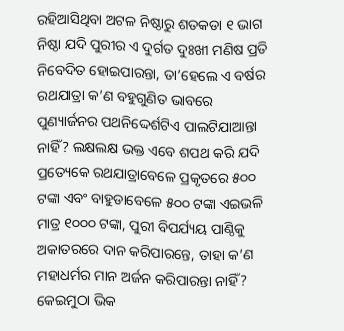ରହିଆସିଥିବା ଅଟଳ ନିଷ୍ଠାରୁ ଶତକଡା ୧ ଭାଗ ନିଷ୍ଠା ଯଦି ପୁରୀର ଏ ଦୁର୍ଗତ ଦୁଃଖୀ ମଣିଷ ପ୍ରତି ନିବେଦିତ ହୋଇପାରନ୍ତା, ତା’ହେଲେ ଏ ବର୍ଷର ରଥଯାତ୍ରା କ’ଣ ବହୁଗୁଣିତ ଭାବରେ ପୁଣ୍ୟାର୍ଜନର ପଥନିଦ୍ଦେର୍ଶଟିଏ ପାଲଟିଯାଆନ୍ତା ନାହିଁ? ଲକ୍ଷଲକ୍ଷ ଭକ୍ତ ଏବେ ଶପଥ କରି ଯଦି ପ୍ରତ୍ୟେକେ ରଥଯାତ୍ରାବେଳେ ପ୍ରକୃତରେ ୫୦୦ ଟଙ୍କା ଏବଂ ବାହୁଡାବେଳେ ୫୦୦ ଟଙ୍କା ଏଇଭଳି ମାତ୍ର ୧୦୦୦ ଟଙ୍କା, ପୁରୀ ବିପର୍ଯ୍ୟୟ ପାଣ୍ଠିକୁ ଅକାତରରେ ଦାନ କରିପାରନ୍ତେ, ତାହା କ’ଣ ମହାଧର୍ମର ମାନ ଅର୍ଜନ କରିପାରନ୍ତା ନାହିଁ? କେଇମୁଠା ଭିକ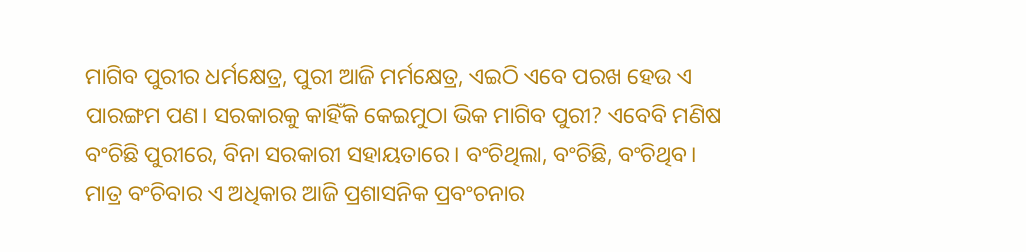ମାଗିବ ପୁରୀର ଧର୍ମକ୍ଷେତ୍ର, ପୁରୀ ଆଜି ମର୍ମକ୍ଷେତ୍ର, ଏଇଠି ଏବେ ପରଖ ହେଉ ଏ ପାରଙ୍ଗମ ପଣ। ସରକାରକୁ କାହିଁକି କେଇମୁଠା ଭିକ ମାଗିବ ପୁରୀ? ଏବେବି ମଣିଷ ବଂଚିଛି ପୁରୀରେ, ବିନା ସରକାରୀ ସହାୟତାରେ। ବଂଚିଥିଲା, ବଂଚିଛି, ବଂଚିଥିବ। ମାତ୍ର ବଂଚିବାର ଏ ଅଧିକାର ଆଜି ପ୍ରଶାସନିକ ପ୍ରବଂଚନାର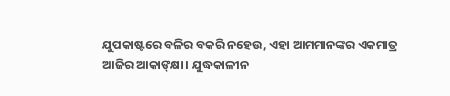ଯୁପକାଷ୍ଟରେ ବଳିର ବକରି ନହେଉ, ଏହା ଆମମାନଙ୍କର ଏକମାତ୍ର ଆଜିର ଆକାଙ୍‌କ୍ଷା। ଯୁଦ୍ଧକାଳୀନ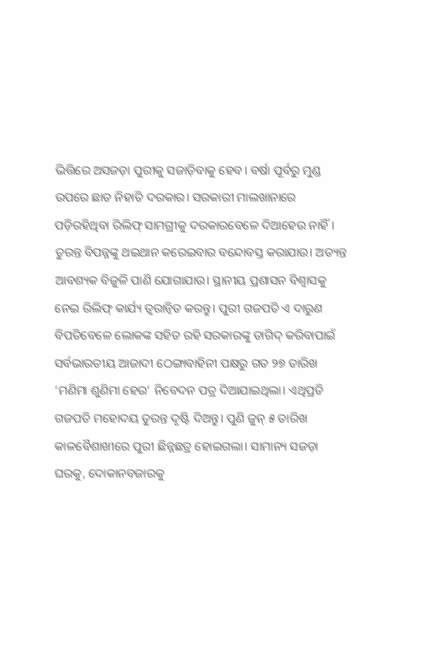ଭିତ୍ତିରେ ଅସଜଡ଼ା ପୁରୀକୁ ସଜାଡ଼ିବାକୁ ହେବ। ବର୍ଷା ପୂର୍ବରୁ ମୁଣ୍ଡ ଉପରେ ଛାତ ନିହାତି ଦରକାର। ସରକାରୀ ମାଲଖାନାରେ ପଡ଼ିରହିଥିବା ରିଲିଫ୍ ସାମଗ୍ରୀକୁ ଦରକାରବେଳେ ଦିଆହେଉ ନାହିଁ। ତୁରନ୍ତ ବିପନ୍ନଙ୍କୁ ଥଇଥାନ କରେଇବାର ବନ୍ଦୋବସ୍ତ କରାଯାଉ। ଅତ୍ୟନ୍ତ ଆବଶ୍ୟକ ବିଜୁଳି ପାଣି ଯୋଗାଯାଉ। ସ୍ଥାନୀୟ ପ୍ରଶାସନ ବିଶ୍ୱାସକୁ ନେଇ ରିଲିଫ୍ କାର୍ଯ୍ୟ ତ୍ୱରାନ୍ୱିତ କରନ୍ତୁ। ପୁରୀ ଗଜପତି ଏ ଦାରୁଣ ବିପତିବେଳେ ଲୋକଙ୍କ ସହିତ ରହି ସରକାରଙ୍କୁ ତାଗିଦ୍ କରିବାପାଇଁ ସର୍ବଭାରତୀୟ ଆଜାଦୀ ଠେଙ୍ଗାବାହିନୀ ପକ୍ଷରୁ ଗତ ୨୭ ତାରିଖ ‘ମଣିମା ଶୁଣିମା ହେଉ’ ନିବେଦନ ପତ୍ର ଦିଆଯାଇଥିଲା। ଏଥିପ୍ରତି ଗଜପତି ମହୋଦୟ ତୁରନ୍ତ ଦୃଷ୍ଟି ଦିଅନ୍ତୁ। ପୁଣି ଜୁନ୍ ୫ ତାରିଖ କାଳବୈଶାଖୀରେ ପୁରୀ ଛିନ୍ନଛତ୍ର ହୋଇଗଲା। ସାମାନ୍ୟ ସଜଡ଼ା ଘରକୁ, ଦୋକାନବଜାରକୁ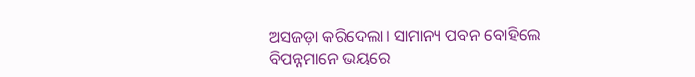ଅସଜଡ଼ା କରିଦେଲା। ସାମାନ୍ୟ ପବନ ବୋହିଲେ ବିପନ୍ନମାନେ ଭୟରେ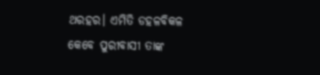ଥରହର। ଏମିତି ଡହଳବିକଳ କେବେ ପୁରୀବାସୀ ତାଙ୍କ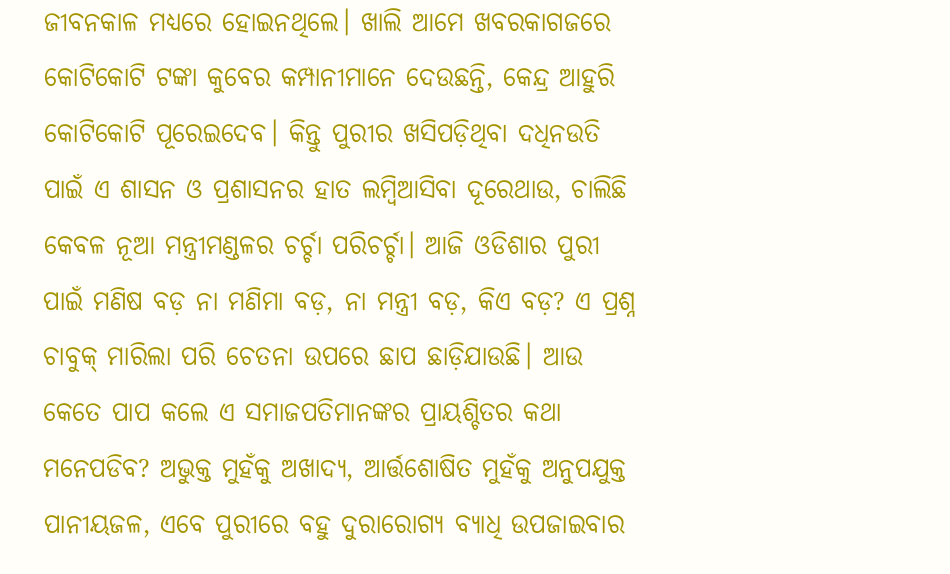ଜୀବନକାଳ ମଧ୍ୟରେ ହୋଇନଥିଲେ। ଖାଲି ଆମେ ଖବରକାଗଜରେ କୋଟିକୋଟି ଟଙ୍କା କୁବେର କମ୍ପାନୀମାନେ ଦେଉଛନ୍ତି, କେନ୍ଦ୍ର ଆହୁରି କୋଟିକୋଟି ପୂରେଇଦେବ। କିନ୍ତୁ ପୁରୀର ଖସିପଡ଼ିଥିବା ଦଧିନଉତି ପାଇଁ ଏ ଶାସନ ଓ ପ୍ରଶାସନର ହାତ ଲମ୍ୱିଆସିବା ଦୂରେଥାଉ, ଚାଲିଛି କେବଳ ନୂଆ ମନ୍ତ୍ରୀମଣ୍ଡଳର ଚର୍ଚ୍ଚା ପରିଚର୍ଚ୍ଚା। ଆଜି ଓଡିଶାର ପୁରୀ ପାଇଁ ମଣିଷ ବଡ଼ ନା ମଣିମା ବଡ଼, ନା ମନ୍ତ୍ରୀ ବଡ଼, କିଏ ବଡ଼? ଏ ପ୍ରଶ୍ନ ଚାବୁକ୍ ମାରିଲା ପରି ଚେତନା ଉପରେ ଛାପ ଛାଡ଼ିଯାଉଛି। ଆଉ କେତେ ପାପ କଲେ ଏ ସମାଜପତିମାନଙ୍କର ପ୍ରାୟଶ୍ଚିତର କଥା ମନେପଡିବ? ଅଭୁକ୍ତ ମୁହଁକୁ ଅଖାଦ୍ୟ, ଆର୍ତ୍ତଶୋଷିତ ମୁହଁକୁ ଅନୁପଯୁକ୍ତ ପାନୀୟଜଳ, ଏବେ ପୁରୀରେ ବହୁ ଦୁରାରୋଗ୍ୟ ବ୍ୟାଧି ଉପଜାଇବାର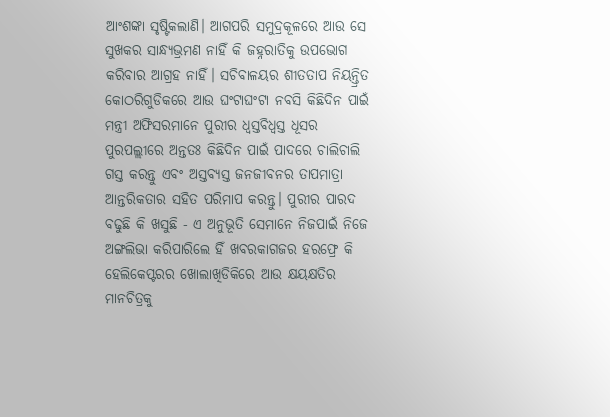ଆଂଶଙ୍କା ସୃଷ୍ଟିକଲାଣି। ଆଗପରି ସମୁଦ୍ରକୂଳରେ ଆଉ ସେ ସୁଖକର ସାନ୍ଧ୍ୟଭ୍ରମଣ ନାହିଁ କି ଜହ୍ନରାତିକୁ ଉପଭୋଗ କରିବାର ଆଗ୍ରହ ନାହିଁ। ସଚିବାଳୟର ଶୀତତାପ ନିୟନ୍ତ୍ରିତ କୋଠରିଗୁଡିକରେ ଆଉ ଘଂଟାଘଂଟା ନବସି କିଛିଦିନ ପାଇଁ ମନ୍ତ୍ରୀ ଅଫିସରମାନେ ପୁରୀର ଧ୍ୱସ୍ତବିଧ୍ୱସ୍ତ ଧୂସର ପୁରପଲ୍ଲୀରେ ଅନ୍ତତଃ କିଛିଦିନ ପାଇଁ ପାଦରେ ଚାଲିଚାଲି ଗସ୍ତ କରନ୍ତୁ ଏବଂ ଅସ୍ତବ୍ୟସ୍ତ ଜନଜୀବନର ତାପମାତ୍ରା ଆନ୍ତରିକତାର ସହିତ ପରିମାପ କରନ୍ତୁ। ପୁରୀର ପାରଦ ବଢୁଛି କି ଖସୁଛି - ଏ ଅନୁଭୂତି ସେମାନେ ନିଜପାଇଁ ନିଜେ ଅଙ୍ଗଲିଭା କରିପାରିଲେ ହିଁ ଖବରକାଗଜର ହରଫ୍ରେ କି ହେଲିକେପ୍ଟରର ଖୋଲାଖିଡିକିରେ ଆଉ କ୍ଷୟକ୍ଷତିର ମାନଚିତ୍ରକୁ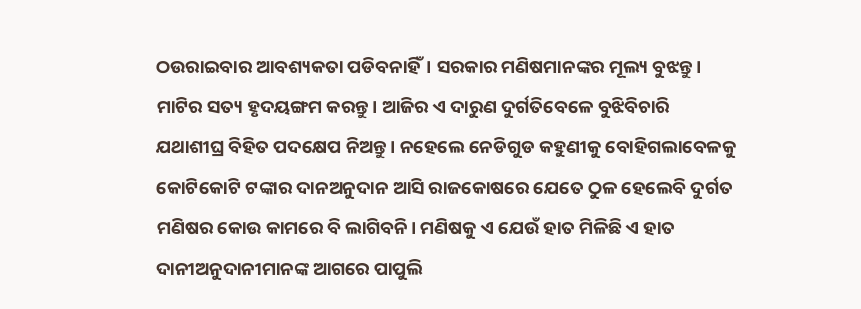ଠଉରାଇବାର ଆବଶ୍ୟକତା ପଡିବନାହିଁ। ସରକାର ମଣିଷମାନଙ୍କର ମୂଲ୍ୟ ବୁଝନ୍ତୁ। ମାଟିର ସତ୍ୟ ହୃଦୟଙ୍ଗମ କରନ୍ତୁ। ଆଜିର ଏ ଦାରୁଣ ଦୁର୍ଗତିବେଳେ ବୁଝିବିଚାରି ଯଥାଶୀଘ୍ର ବିହିତ ପଦକ୍ଷେପ ନିଅନ୍ତୁ। ନହେଲେ ନେଡିଗୁଡ କହୁଣୀକୁ ବୋହିଗଲାବେଳକୁ କୋଟିକୋଟି ଟଙ୍କାର ଦାନଅନୁଦାନ ଆସି ରାଜକୋଷରେ ଯେତେ ଠୁଳ ହେଲେବି ଦୁର୍ଗତ ମଣିଷର କୋଉ କାମରେ ବି ଲାଗିବନି। ମଣିଷକୁ ଏ ଯେଉଁ ହାତ ମିଳିଛି ଏ ହାତ ଦାନୀଅନୁଦାନୀମାନଙ୍କ ଆଗରେ ପାପୁଲି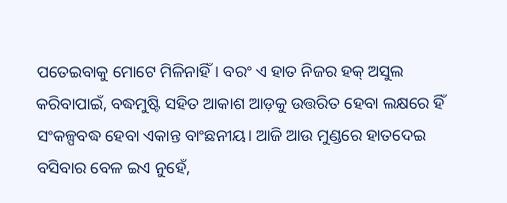ପତେଇବାକୁ ମୋଟେ ମିଳିନାହିଁ। ବରଂ ଏ ହାତ ନିଜର ହକ୍ ଅସୁଲ କରିବାପାଇଁ, ବଦ୍ଧମୁଷ୍ଟି ସହିତ ଆକାଶ ଆଡ଼କୁ ଉତ୍ତରିତ ହେବା ଲକ୍ଷରେ ହିଁ ସଂକଳ୍ପବଦ୍ଧ ହେବା ଏକାନ୍ତ ବାଂଛନୀୟ। ଆଜି ଆଉ ମୁଣ୍ଡରେ ହାତଦେଇ ବସିବାର ବେଳ ଇଏ ନୁହେଁ,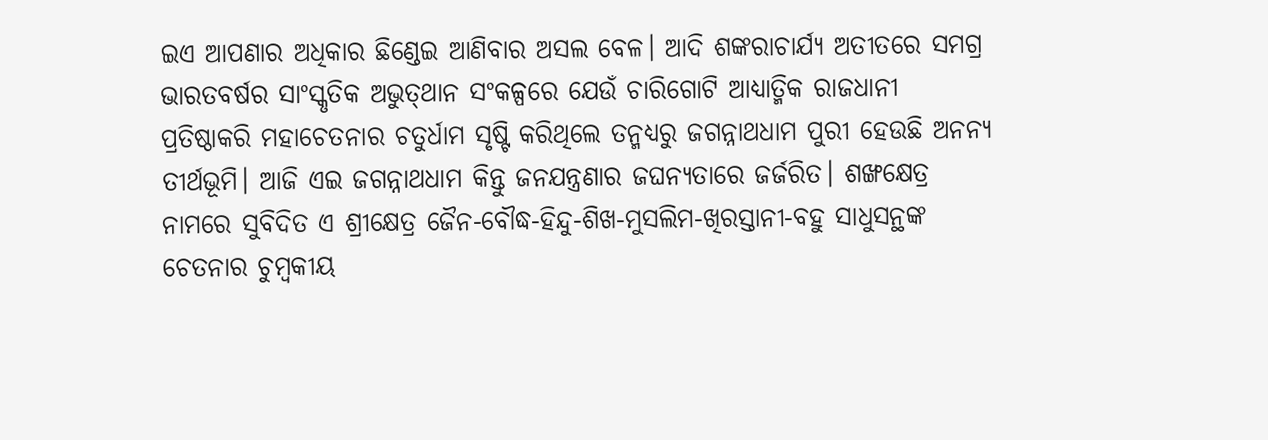ଇଏ ଆପଣାର ଅଧିକାର ଛିଣ୍ଡେଇ ଆଣିବାର ଅସଲ ବେଳ। ଆଦି ଶଙ୍କରାଚାର୍ଯ୍ୟ ଅତୀତରେ ସମଗ୍ର ଭାରତବର୍ଷର ସାଂସ୍କୃତିକ ଅଭୁତ୍‌ଥାନ ସଂକଳ୍ପରେ ଯେଉଁ ଚାରିଗୋଟି ଆଧ୍ୟାତ୍ମିକ ରାଜଧାନୀ ପ୍ରତିଷ୍ଠାକରି ମହାଚେତନାର ଚତୁର୍ଧାମ ସୃଷ୍ଟି କରିଥିଲେ ତନ୍ମଧ୍ୟରୁ ଜଗନ୍ନାଥଧାମ ପୁରୀ ହେଉଛି ଅନନ୍ୟ ତୀର୍ଥଭୂମି। ଆଜି ଏଇ ଜଗନ୍ନାଥଧାମ କିନ୍ତୁ ଜନଯନ୍ତ୍ରଣାର ଜଘନ୍ୟତାରେ ଜର୍ଜରିତ। ଶଙ୍ଖକ୍ଷେତ୍ର ନାମରେ ସୁବିଦିତ ଏ ଶ୍ରୀକ୍ଷେତ୍ର ଜୈନ-ବୌଦ୍ଧ-ହିନ୍ଦୁ-ଶିଖ-ମୁସଲିମ-ଖିରସ୍ତାନୀ-ବହୁ ସାଧୁସନ୍ଥଙ୍କ ଚେତନାର ଚୁମ୍ୱକୀୟ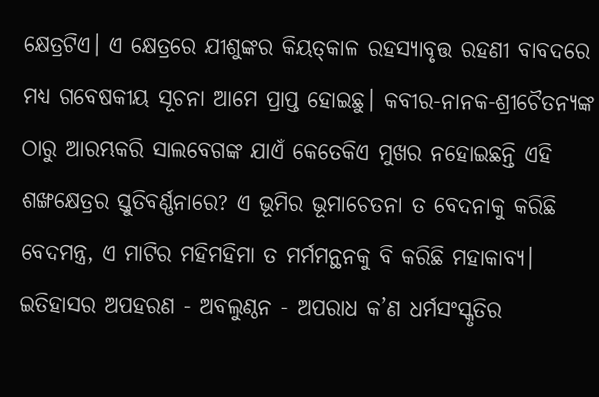କ୍ଷେତ୍ରଟିଏ। ଏ କ୍ଷେତ୍ରରେ ଯୀଶୁଙ୍କର କିୟତ୍‌କାଳ ରହସ୍ୟାବୃତ୍ତ ରହଣୀ ବାବଦରେ ମଧ୍ୟ ଗବେଷକୀୟ ସୂଚନା ଆମେ ପ୍ରାପ୍ତ ହୋଇଛୁ। କବୀର-ନାନକ-ଶ୍ରୀଚୈତନ୍ୟଙ୍କ ଠାରୁ ଆରମ୍ଭକରି ସାଲବେଗଙ୍କ ଯାଏଁ କେତେକିଏ ମୁଖର ନହୋଇଛନ୍ତି ଏହି ଶଙ୍ଖକ୍ଷେତ୍ରର ସ୍ତୁତିବର୍ଣ୍ଣନାରେ? ଏ ଭୂମିର ଭୂମାଚେତନା ତ ବେଦନାକୁ କରିଛି ବେଦମନ୍ତ୍ର, ଏ ମାଟିର ମହିମହିମା ତ ମର୍ମମନ୍ଥନକୁ ବି କରିଛି ମହାକାବ୍ୟ। ଇତିହାସର ଅପହରଣ - ଅବଲୁଣ୍ଠନ - ଅପରାଧ କ’ଣ ଧର୍ମସଂସ୍କୃତିର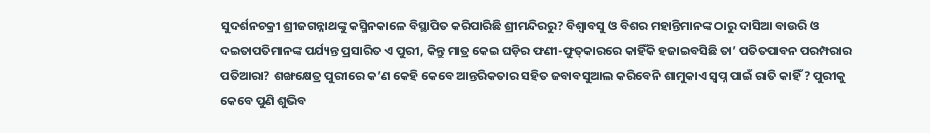ସୁଦର୍ଶନଚକ୍ରୀ ଶ୍ରୀଜଗନ୍ନାଥଙ୍କୁ କସ୍ମିନକାଳେ ବିସ୍ଥାପିତ କରିପାରିଛି ଶ୍ରୀମନ୍ଦିରରୁ? ବିଶ୍ୱାବସୁ ଓ ବିଶର ମହାନ୍ତିମାନଙ୍କ ଠାରୁ ଦାସିଆ ବାଉରି ଓ ଦଇତାପତିମାନଙ୍କ ପର୍ଯ୍ୟନ୍ତ ପ୍ରସାରିତ ଏ ପୁରୀ, କିନ୍ତୁ ମାତ୍ର କେଇ ଘଡ଼ିର ଫଣୀ-ଫୁତ୍‌କାରରେ କାହିଁକି ହଜାଇବସିଛି ତା’ ପତିତପାବନ ପରମ୍ପରାର ପତିଆରା? ଶଙ୍ଖକ୍ଷେତ୍ର ପୁରୀରେ କ’ଣ କେହି କେବେ ଆନ୍ତରିକତାର ସହିତ ଜବାବସୁଆଲ କରିବେନି ଶାମୁକାଏ ସ୍ୱପ୍ନ ପାଇଁ ରାତି କାହିଁ ? ପୁରୀକୁ କେବେ ପୁଣି ଶୁଭିବ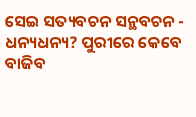ସେଇ ସତ୍ୟବଚନ ସନ୍ଥବଚନ - ଧନ୍ୟଧନ୍ୟ? ପୁରୀରେ କେବେ ବାଜିବ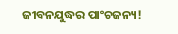ଜୀବନଯୁଦ୍ଧର ପାଂଚଜନ୍ୟ!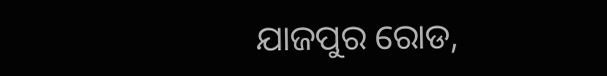ଯାଜପୁର ରୋଡ,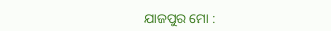ଯାଜପୁର ମୋ :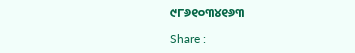୯୮୬୧୦୩୪୧୬୩

Share :